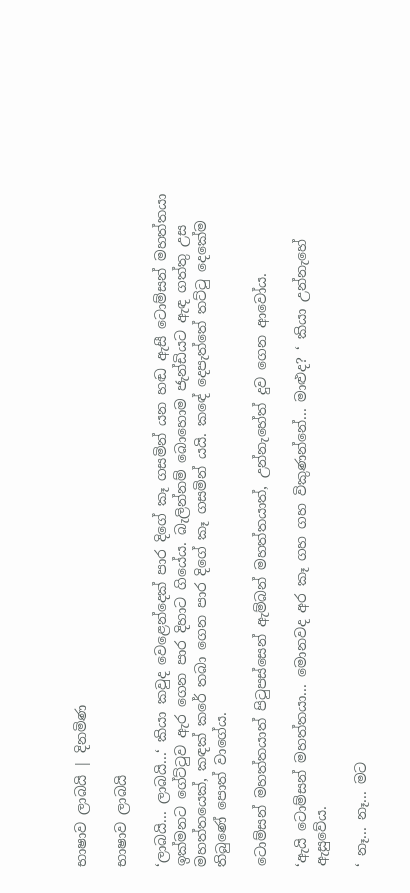භාෂාව ලාබයි | දිනමිණ

භාෂාව ලාබයි

‘ලාබයි... ලාබයි...‘ කියා කවුද වෙළෙන්දෙක් පාර දිගේ කෑ ගසමින් යන හඬ ඇසී ටොම්සන් මහත්තයා ඉක්මනට ගේට්ටුව ඇර ගෙන පාර දිහාට ගියේය. බැලින්නම් බොහොම ජැන්ඩියට ඇඳ ගත්තු උස මහත්තයෙක්, කඳක් කරේ තබා ගෙන පාර දිගේ කෑ ගසමින් යයි. කඳේ දෙපැත්තේ තට්ටු දෙකේම තිබුණේ පොත් වාගේය.

ටොම්සන් මහත්තයාත් පිටුපස්සෙන් ඇම්බන් මහත්තයාත්, උන්නැහේත් දුව ගෙන ආවෝය.

‘ඇයි ටොම්සන් මහත්තයා... මොනවද අර කෑ ගහ ගහ විකුණන්නේ... මාළුද? ‘ කියා උන්නැහේ ඇසුවේය.

‘ නෑ... නෑ... මට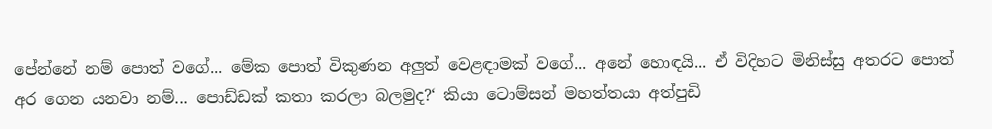පේන්නේ නම් පොත් වගේ... මේක පොත් විකුණන අලුත් වෙළඳාමක් වගේ... අනේ හොඳයි... ඒ විදිහට මිනිස්සු අතරට පොත් අර ගෙන යනවා නම්... පොඩ්ඩක් කතා කරලා බලමුද?‘ කියා ටොම්සන් මහත්තයා අත්පුඩි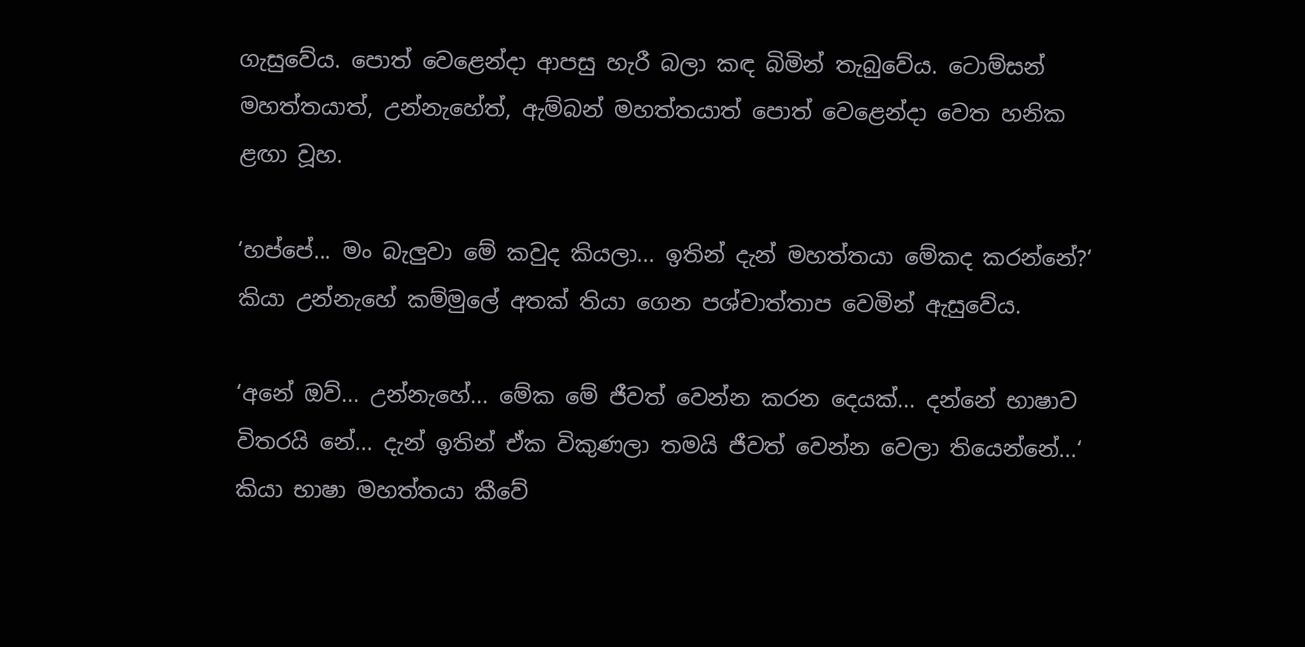ගැසුවේය. පොත් වෙළෙන්දා ආපසු හැරී බලා කඳ බිමින් තැබුවේය. ටොම්සන් මහත්තයාත්, උන්නැහේත්, ඇම්බන් මහත්තයාත් පොත් වෙළෙන්දා වෙත හනික ළඟා වූහ.

‘හප්පේ... මං බැලුවා මේ කවුද කියලා... ඉතින් දැන් මහත්තයා මේකද කරන්නේ?‘ කියා උන්නැහේ කම්මුලේ අතක් තියා ගෙන පශ්චාත්තාප වෙමින් ඇසුවේය.

‘අනේ ඔව්... උන්නැහේ... මේක මේ ජීවත් වෙන්න කරන දෙයක්... දන්නේ භාෂාව විතරයි නේ... දැන් ඉතින් ඒක විකුණලා තමයි ජීවත් වෙන්න වෙලා තියෙන්නේ...‘ කියා භාෂා මහත්තයා කීවේ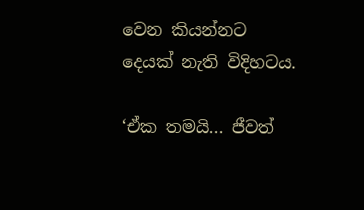වෙන කියන්නට දෙයක් නැති විදිහටය.

‘ඒක තමයි... ජීවත්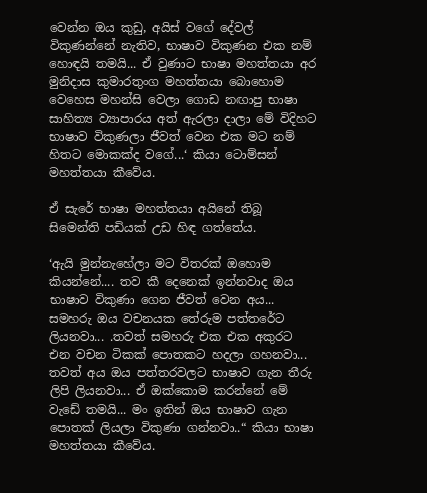වෙන්න ඔය කුඩු, අයිස් වගේ දේවල් විකුණන්නේ නැතිව, භාෂාව විකුණන එක නම් හොඳයි තමයි... ඒ වුණාට භාෂා මහත්තයා අර මුනිදාස කුමාරතුංග මහත්තයා බොහොම වෙහෙස මහන්සි වෙලා ගොඩ නඟාපු භාෂා සාහිත්‍ය ව්‍යාපාරය අත් ඇරලා දාලා මේ විදිහට භාෂාව විකුණලා ජීවත් වෙන එක මට නම් හිතට මොකක්ද වගේ...‘ කියා ටොම්සන් මහත්තයා කීවේය.

ඒ සැරේ භාෂා මහත්තයා අයිනේ තිබූ සිමෙන්ති පඩියක් උඩ හිඳ ගත්තේය.

‘ඇයි මුන්නැහේලා මට විතරක් ඔහොම කියන්නේ.... තව කී දෙනෙක් ඉන්නවාද ඔය භාෂාව විකුණා ගෙන ජීවත් වෙන අය... සමහරු ඔය වචනයක තේරුම පත්තරේට ලියනවා... .තවත් සමහරු එක එක අකුරට එන වචන ටිකක් පොතකට හදලා ගහනවා... තවත් අය ඔය පත්තරවලට භාෂාව ගැන තීරු ලිපි ලියනවා... ඒ ඔක්කොම කරන්නේ මේ වැඩේ තමයි... මං ඉතින් ඔය භාෂාව ගැන පොතක් ලියලා විකුණා ගන්නවා..“ කියා භාෂා මහත්තයා කීවේය.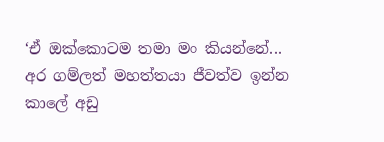‘ඒ ඔක්කොටම තමා මං කියන්නේ... අර ගම්ලත් මහත්තයා ජීවත්ව ඉන්න කාලේ අඩු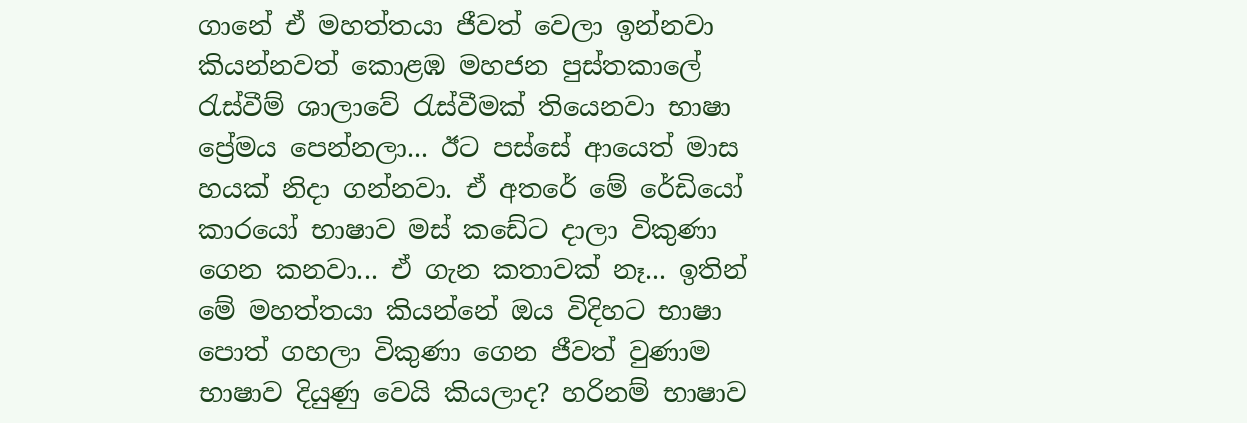ගානේ ඒ මහත්තයා ජීවත් වෙලා ඉන්නවා කියන්නවත් කොළඹ මහජන පුස්තකාලේ රැස්වීම් ශාලාවේ රැස්වීමක් තියෙනවා භාෂා ප්‍රේමය පෙන්නලා... ඊට පස්සේ ආයෙත් මාස හයක් නිදා ගන්නවා. ඒ අතරේ මේ රේඩියෝ කාරයෝ භාෂාව මස් කඩේට දාලා විකුණා ගෙන කනවා... ඒ ගැන කතාවක් නෑ... ඉතින් මේ මහත්තයා කියන්නේ ඔය විදිහට භාෂා පොත් ගහලා විකුණා ගෙන ජීවත් වුණාම භාෂාව දියුණු වෙයි කියලාද? හරිනම් භාෂාව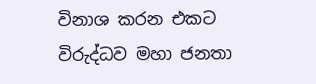විනාශ කරන එකට විරුද්ධව මහා ජනතා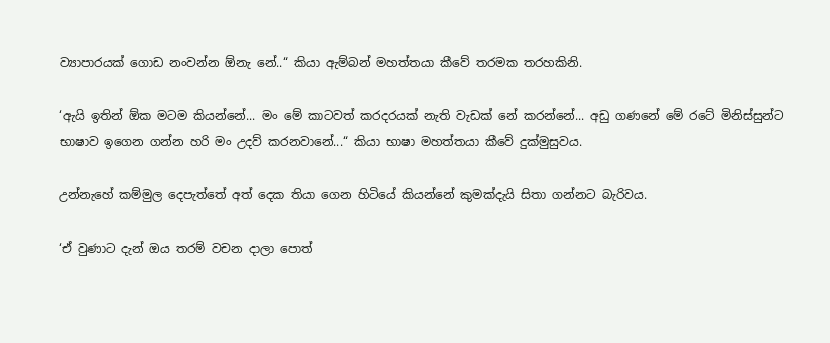ව්‍යාපාරයක් ගොඩ නංවන්න ඕනැ නේ..“ කියා ඇම්බන් මහත්තයා කීවේ තරමක තරහකිනි.

‘ඇයි ඉතින් ඕක මටම කියන්නේ... මං මේ කාටවත් කරදරයක් නැති වැඩක් නේ කරන්නේ... අඩු ගණනේ මේ රටේ මිනිස්සුන්ට භාෂාව ඉගෙන ගන්න හරි මං උදව් කරනවානේ...“ කියා භාෂා මහත්තයා කීවේ දුක්මුසුවය.

උන්නැහේ කම්මුල දෙපැත්තේ අත් දෙක තියා ගෙන හිටියේ කියන්නේ කුමක්දැයි සිතා ගන්නට බැරිවය.

‘ඒ වුණාට දැන් ඔය තරම් වචන දාලා පොත්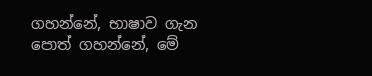ගහන්නේ, භාෂාව ගැන පොත් ගහන්නේ, මේ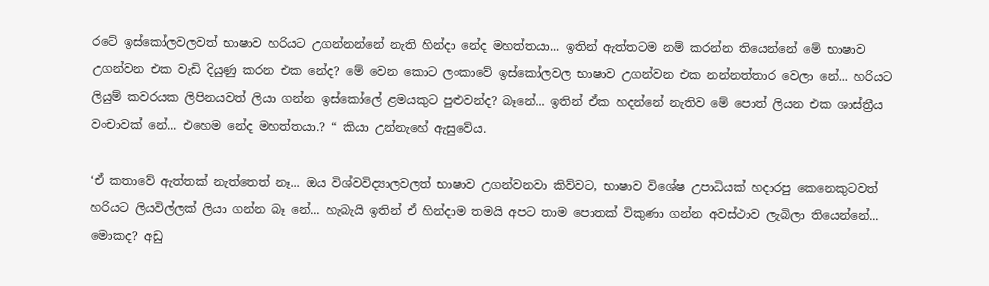රටේ ඉස්කෝලවලවත් භාෂාව හරියට උගන්නන්නේ නැති හින්දා නේද මහත්තයා... ඉතින් ඇත්තටම නම් කරන්න තියෙන්නේ මේ භාෂාව උගන්වන එක වැඩි දියුණු කරන එක නේද? මේ වෙන කොට ලංකාවේ ඉස්කෝලවල භාෂාව උගන්වන එක නන්නත්තාර වෙලා නේ... හරියට ලියුම් කවරයක ලිපිනයවත් ලියා ගන්න ඉස්කෝලේ ළමයකුට පුළුවන්ද? බෑනේ... ඉතින් ඒක හදන්නේ නැතිව මේ පොත් ලියන එක ශාස්ත්‍රීය වංචාවක් නේ... එහෙම නේද මහත්තයා.? “ කියා උන්නැහේ ඇසුවේය.

‘ඒ කතාවේ ඇත්තක් නැත්තෙත් නෑ... ඔය විශ්වවිද්‍යාලවලත් භාෂාව උගන්වනවා කිව්වට, භාෂාව විශේෂ උපාධියක් හදාරපු කෙනෙකුටවත් හරියට ලියවිල්ලක් ලියා ගන්න බෑ නේ... හැබැයි ඉතින් ඒ හින්දාම තමයි අපට තාම පොතක් විකුණා ගන්න අවස්ථාව ලැබිලා තියෙන්නේ... මොකද? අඩු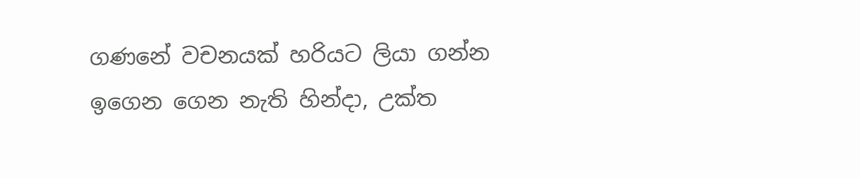ගණනේ වචනයක් හරියට ලියා ගන්න ඉගෙන ගෙන නැති හින්දා, උක්ත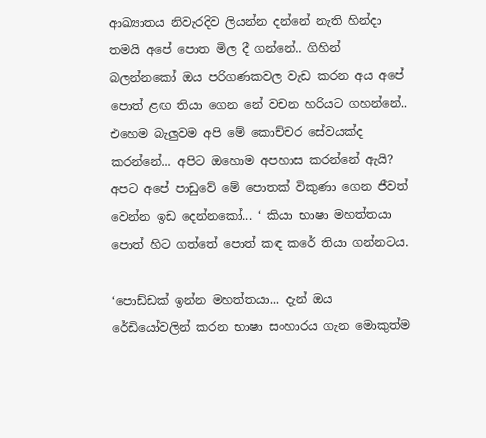ආඛ්‍යාතය නිවැරදිව ලියන්න දන්නේ නැති හින්දා තමයි අපේ පොත මිල දී ගන්නේ.. ගිහින් බලන්නකෝ ඔය පරිගණකවල වැඩ කරන අය අපේ පොත් ළඟ තියා ගෙන නේ වචන හරියට ගහන්නේ.. එහෙම බැලුවම අපි මේ කොච්චර සේවයක්ද කරන්නේ... අපිට ඔහොම අපහාස කරන්නේ ඇයි? අපට අපේ පාඩුවේ මේ පොතක් විකුණා ගෙන ජීවත් වෙන්න ඉඩ දෙන්නකෝ... ‘ කියා භාෂා මහත්තයා පොත් හිට ගත්තේ පොත් කඳ කරේ තියා ගන්නටය.

‘පොඩ්ඩක් ඉන්න මහත්තයා... දැන් ඔය රේඩියෝවලින් කරන භාෂා සංහාරය ගැන මොකුත්ම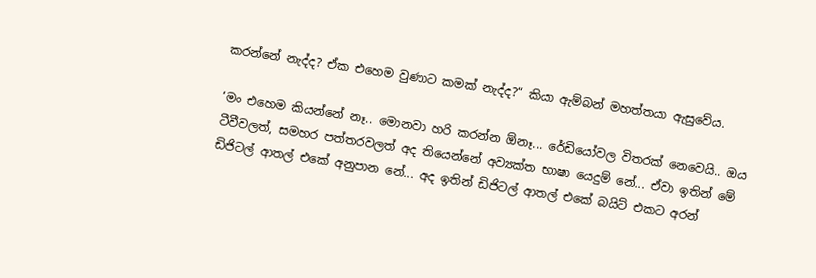කරන්නේ නැද්ද? ඒක එහෙම වුණාට කමක් නැද්ද?“ කියා ඇම්බන් මහත්තයා ඇසුවේය.

‘මං එහෙම කියන්නේ නෑ.. මොනවා හරි කරන්න ඕනෑ... රේඩියෝවල විතරක් නෙවෙයි.. ඔය ටීවීවලත්, සමහර පත්තරවලත් අද තියෙන්නේ අව්‍යක්ත භාෂා යෙදුම් නේ... ඒවා ඉතින් මේ ඩිජිටල් ආතල් එකේ අනුපාන නේ... අද ඉතින් ඩිජිටල් ආතල් එකේ බයිට් එකට අරන්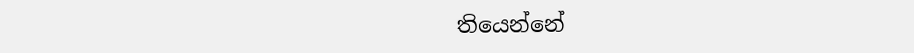තියෙන්නේ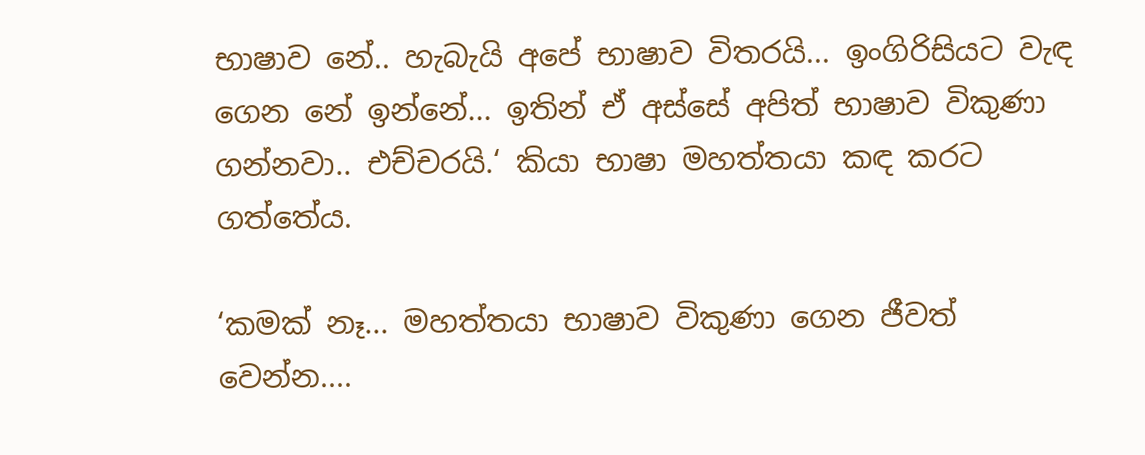භාෂාව නේ.. හැබැයි අපේ භාෂාව විතරයි... ඉංගිරිසියට වැඳ ගෙන නේ ඉන්නේ... ඉතින් ඒ අස්සේ අපිත් භාෂාව විකුණා ගන්නවා.. එච්චරයි.‘ කියා භාෂා මහත්තයා කඳ කරට ගත්තේය.

‘කමක් නෑ... මහත්තයා භාෂාව විකුණා ගෙන ජීවත් වෙන්න....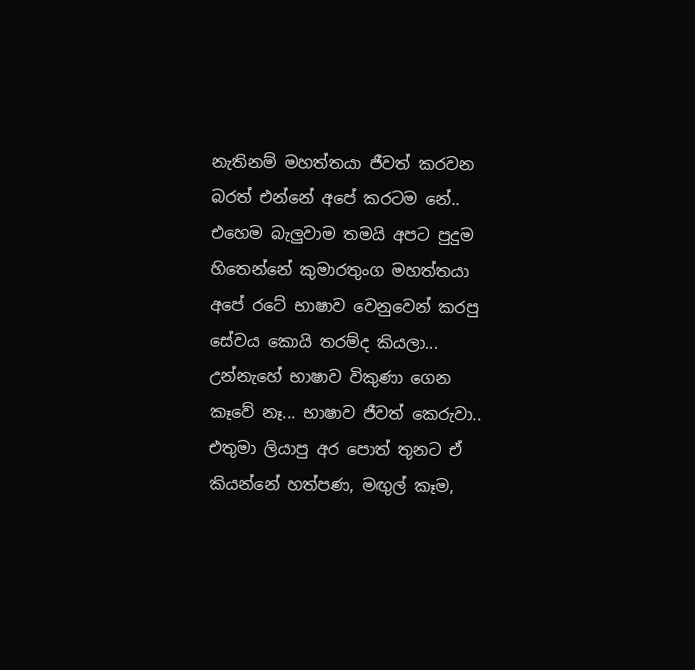නැතිනම් මහත්තයා ජීවත් කරවන බරත් එන්නේ අපේ කරටම නේ.. එහෙම බැලුවාම තමයි අපට පුදුම හිතෙන්නේ කුමාරතුංග මහත්තයා අපේ රටේ භාෂාව වෙනුවෙන් කරපු සේවය කොයි තරම්ද කියලා... උන්නැහේ භාෂාව විකුණා ගෙන කෑවේ නෑ... භාෂාව ජීවත් කෙරුවා.. එතුමා ලියාපු අර පොත් තුනට ඒ කියන්නේ හත්පණ, මඟුල් කෑම,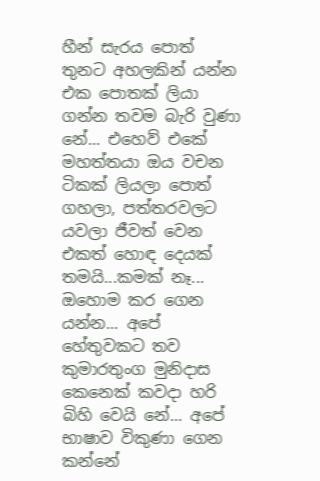හීන් සැරය පොත් තුනට අහලකින් යන්න එක පොතක් ලියා ගන්න තවම බැරි වුණා නේ... එහෙව් එකේ මහත්තයා ඔය වචන ටිකක් ලියලා පොත් ගහලා, පත්තරවලට යවලා ජීවත් වෙන එකත් හොඳ දෙයක් තමයි...කමක් නෑ... ඔහොම කර ගෙන යන්න... අපේ හේතුවකට තව කුමාරතුංග මුනිදාස කෙනෙක් කවදා හරි බිහි වෙයි නේ... අපේ භාෂාව විකුණා ගෙන කන්නේ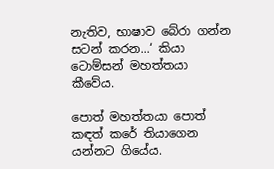නැතිව, භාෂාව බේරා ගන්න සටන් කරන...‘ කියා ටොම්සන් මහත්තයා කීවේය.

පොත් මහත්තයා පොත් කඳත් කරේ තියාගෙන යන්නට ගියේය.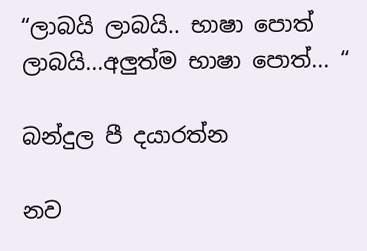“ලාබයි ලාබයි.. භාෂා පොත් ලාබයි...අලුත්ම භාෂා පොත්... “

බන්දුල පී දයාරත්න

නව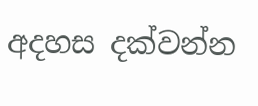අදහස දක්වන්න